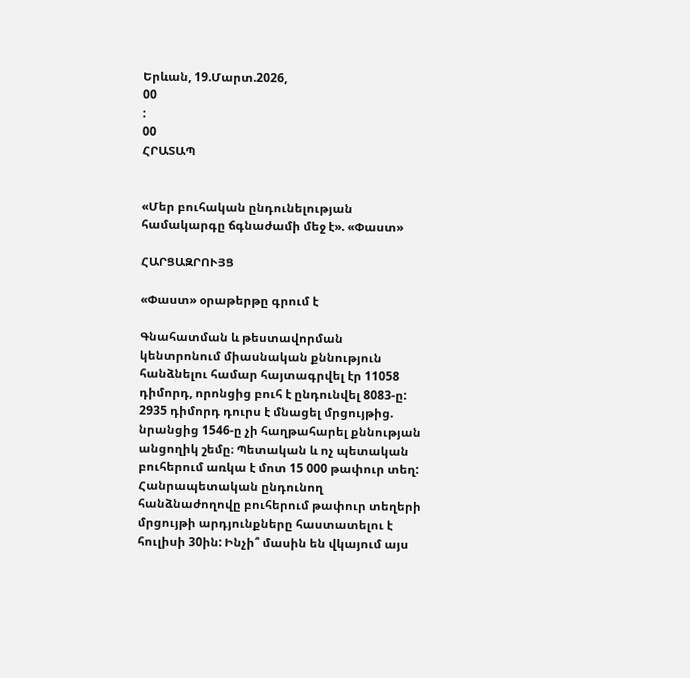Երևան, 19.Մարտ.2026,
00
:
00
ՀՐԱՏԱՊ


«Մեր բուհական ընդունելության համակարգը ճգնաժամի մեջ է». «Փաստ»

ՀԱՐՑԱԶՐՈՒՅՑ

«Փաստ» օրաթերթը գրում է

Գնահատման և թեստավորման կենտրոնում միասնական քննություն հանձնելու համար հայտագրվել էր 11058 դիմորդ, որոնցից բուհ է ընդունվել 8083-ը: 2935 դիմորդ դուրս է մնացել մրցույթից. նրանցից 1546-ը չի հաղթահարել քննության անցողիկ շեմը։ Պետական և ոչ պետական բուհերում առկա է մոտ 15 000 թափուր տեղ: Հանրապետական ընդունող հանձնաժողովը բուհերում թափուր տեղերի մրցույթի արդյունքները հաստատելու է հուլիսի 30ին: Ինչի՞ մասին են վկայում այս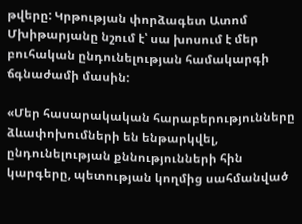թվերը: Կրթության փորձագետ Ատոմ Մխիթարյանը նշում է՝ սա խոսում է մեր բուհական ընդունելության համակարգի ճգնաժամի մասին:

«Մեր հասարակական հարաբերությունները ձևափոխումների են ենթարկվել, ընդունելության քննությունների հին կարգերը, պետության կողմից սահմանված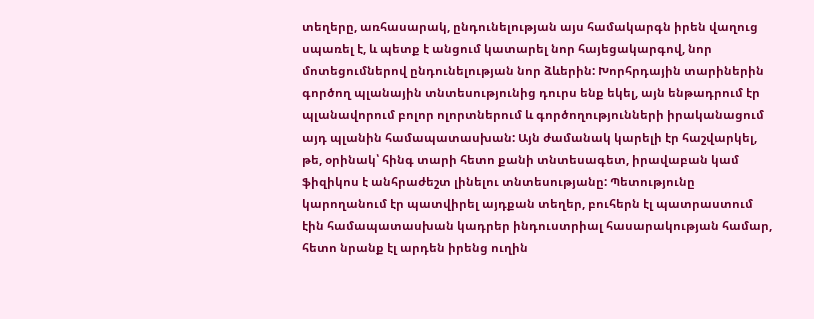տեղերը, առհասարակ, ընդունելության այս համակարգն իրեն վաղուց սպառել է, և պետք է անցում կատարել նոր հայեցակարգով, նոր մոտեցումներով ընդունելության նոր ձևերին: Խորհրդային տարիներին գործող պլանային տնտեսությունից դուրս ենք եկել, այն ենթադրում էր պլանավորում բոլոր ոլորտներում և գործողությունների իրականացում այդ պլանին համապատասխան: Այն ժամանակ կարելի էր հաշվարկել, թե, օրինակ՝ հինգ տարի հետո քանի տնտեսագետ, իրավաբան կամ ֆիզիկոս է անհրաժեշտ լինելու տնտեսությանը: Պետությունը կարողանում էր պատվիրել այդքան տեղեր, բուհերն էլ պատրաստում էին համապատասխան կադրեր ինդուստրիալ հասարակության համար, հետո նրանք էլ արդեն իրենց ուղին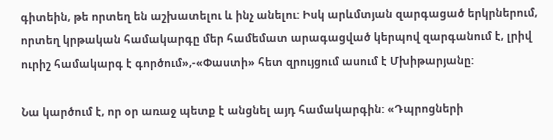գիտեին, թե որտեղ են աշխատելու և ինչ անելու: Իսկ արևմտյան զարգացած երկրներում, որտեղ կրթական համակարգը մեր համեմատ արագացված կերպով զարգանում է, լրիվ ուրիշ համակարգ է գործում»,-«Փաստի» հետ զրույցում ասում է Մխիթարյանը:

Նա կարծում է, որ օր առաջ պետք է անցնել այդ համակարգին: «Դպրոցների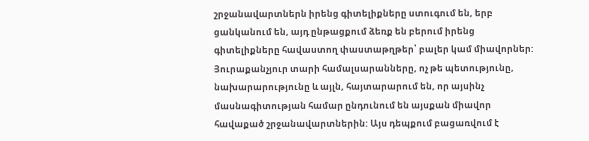շրջանավարտներն իրենց գիտելիքները ստուգում են, երբ ցանկանում են, այդ ընթացքում ձեռք են բերում իրենց գիտելիքները հավաստող փաստաթղթեր՝ բալեր կամ միավորներ: Յուրաքանչյուր տարի համալսարանները, ոչ թե պետությունը, նախարարությունը և այլն, հայտարարում են, որ այսինչ մասնագիտության համար ընդունում են այսքան միավոր հավաքած շրջանավարտներին: Այս դեպքում բացառվում է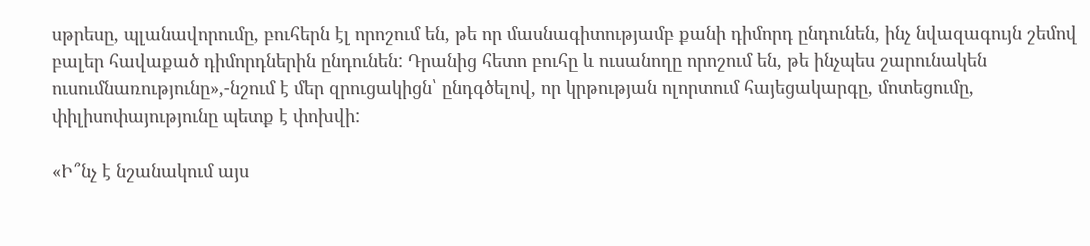սթրեսը, պլանավորումը, բուհերն էլ որոշում են, թե որ մասնագիտությամբ քանի դիմորդ ընդունեն, ինչ նվազագույն շեմով բալեր հավաքած դիմորդներին ընդունեն: Դրանից հետո բուհը և ուսանողը որոշում են, թե ինչպես շարունակեն ուսումնառությունը»,-նշում է մեր զրուցակիցն՝ ընդգծելով, որ կրթության ոլորտում հայեցակարգը, մոտեցումը, փիլիսոփայությունը պետք է փոխվի:

«Ի՞նչ է նշանակում այս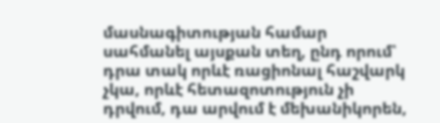մասնագիտության համար սահմանել այսքան տեղ, ընդ որում՝ դրա տակ որևէ ռացիոնալ հաշվարկ չկա, որևէ հետազոտություն չի դրվում, դա արվում է մեխանիկորեն,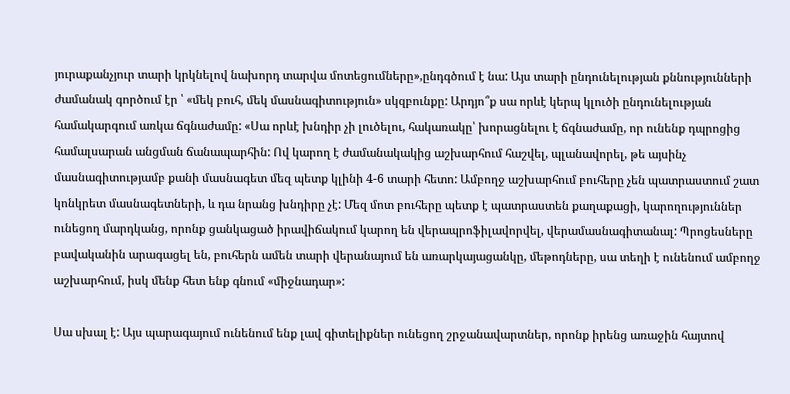յուրաքանչյուր տարի կրկնելով նախորդ տարվա մոտեցումները»,ընդգծում է նա: Այս տարի ընդունելության քննությունների ժամանակ գործում էր ՝ «մեկ բուհ, մեկ մասնագիտություն» սկզբունքը: Արդյո՞ք սա որևէ կերպ կլուծի ընդունելության համակարգում առկա ճգնաժամը: «Սա որևէ խնդիր չի լուծելու, հակառակը՝ խորացնելու է ճգնաժամը, որ ունենք դպրոցից համալսարան անցման ճանապարհին: Ով կարող է ժամանակակից աշխարհում հաշվել, պլանավորել, թե այսինչ մասնագիտությամբ քանի մասնագետ մեզ պետք կլինի 4-6 տարի հետո: Ամբողջ աշխարհում բուհերը չեն պատրաստում շատ կոնկրետ մասնագետների, և դա նրանց խնդիրը չէ: Մեզ մոտ բուհերը պետք է պատրաստեն քաղաքացի, կարողություններ ունեցող մարդկանց, որոնք ցանկացած իրավիճակում կարող են վերապրոֆիլավորվել, վերամասնագիտանալ: Պրոցեսները բավականին արագացել են, բուհերն ամեն տարի վերանայում են առարկայացանկը, մեթոդները, սա տեղի է ունենում ամբողջ աշխարհում, իսկ մենք հետ ենք գնում «միջնադար»:

Սա սխալ է: Այս պարագայում ունենում ենք լավ գիտելիքներ ունեցող շրջանավարտներ, որոնք իրենց առաջին հայտով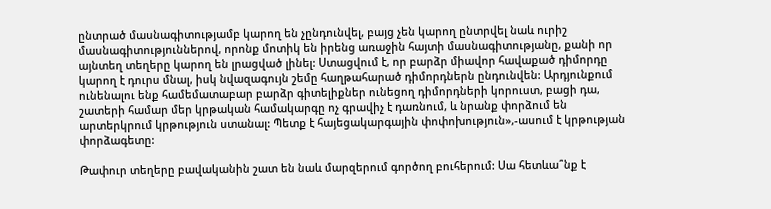ընտրած մասնագիտությամբ կարող են չընդունվել, բայց չեն կարող ընտրվել նաև ուրիշ մասնագիտություններով, որոնք մոտիկ են իրենց առաջին հայտի մասնագիտությանը, քանի որ այնտեղ տեղերը կարող են լրացված լինել: Ստացվում է, որ բարձր միավոր հավաքած դիմորդը կարող է դուրս մնալ, իսկ նվազագույն շեմը հաղթահարած դիմորդներն ընդունվեն: Արդյունքում ունենալու ենք համեմատաբար բարձր գիտելիքներ ունեցող դիմորդների կորուստ, բացի դա, շատերի համար մեր կրթական համակարգը ոչ գրավիչ է դառնում, և նրանք փորձում են արտերկրում կրթություն ստանալ: Պետք է հայեցակարգային փոփոխություն»,-ասում է կրթության փորձագետը:

Թափուր տեղերը բավականին շատ են նաև մարզերում գործող բուհերում: Սա հետևա՞նք է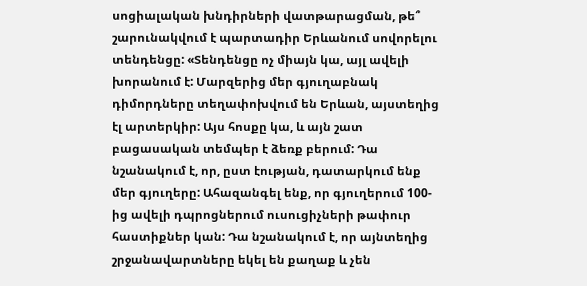սոցիալական խնդիրների վատթարացման, թե՞ շարունակվում է պարտադիր Երևանում սովորելու տենդենցը: «Տենդենցը ոչ միայն կա, այլ ավելի խորանում է: Մարզերից մեր գյուղաբնակ դիմորդները տեղափոխվում են Երևան, այստեղից էլ արտերկիր: Այս հոսքը կա, և այն շատ բացասական տեմպեր է ձեռք բերում: Դա նշանակում է, որ, ըստ էության, դատարկում ենք մեր գյուղերը: Ահազանգել ենք, որ գյուղերում 100-ից ավելի դպրոցներում ուսուցիչների թափուր հաստիքներ կան: Դա նշանակում է, որ այնտեղից շրջանավարտները եկել են քաղաք և չեն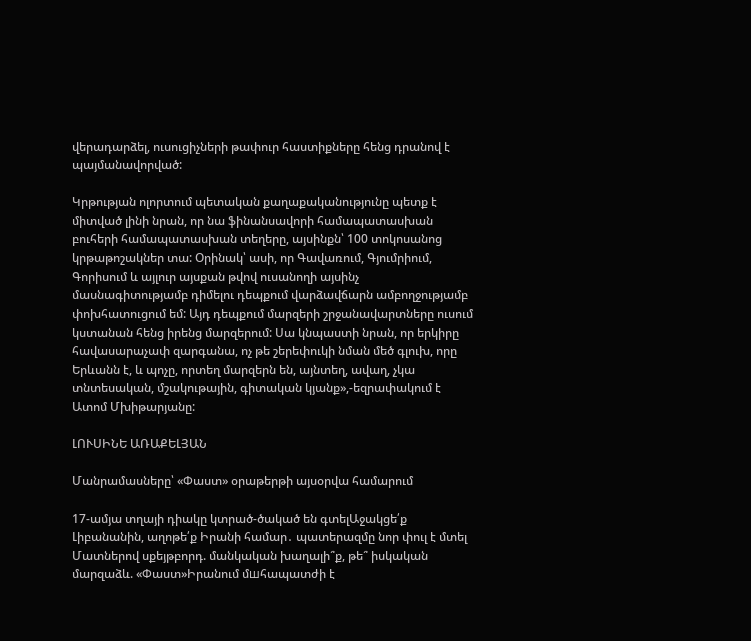վերադարձել, ուսուցիչների թափուր հաստիքները հենց դրանով է պայմանավորված:

Կրթության ոլորտում պետական քաղաքականությունը պետք է միտված լինի նրան, որ նա ֆինանսավորի համապատասխան բուհերի համապատասխան տեղերը, այսինքն՝ 100 տոկոսանոց կրթաթոշակներ տա: Օրինակ՝ ասի, որ Գավառում, Գյումրիում, Գորիսում և այլուր այսքան թվով ուսանողի այսինչ մասնագիտությամբ դիմելու դեպքում վարձավճարն ամբողջությամբ փոխհատուցում եմ: Այդ դեպքում մարզերի շրջանավարտները ուսում կստանան հենց իրենց մարզերում: Սա կնպաստի նրան, որ երկիրը հավասարաչափ զարգանա, ոչ թե շերեփուկի նման մեծ գլուխ, որը Երևանն է, և պոչը, որտեղ մարզերն են, այնտեղ, ավաղ, չկա տնտեսական, մշակութային, գիտական կյանք»,-եզրափակում է Ատոմ Մխիթարյանը:

ԼՈՒՍԻՆԵ ԱՌԱՔԵԼՅԱՆ

Մանրամասները՝ «Փաստ» օրաթերթի այսօրվա համարում

17-ամյա տղայի դիակը կտրած-ծակած են գտելԱջակցե՛ք Լիբանանին, աղոթե՛ք Իրանի համար․ պատերազմը նոր փուլ է մտել Մատներով սքեյթբորդ. մանկական խաղալի՞ք, թե՞ իսկական մարզաձև. «Փաստ»Իրանում մшհապատժի է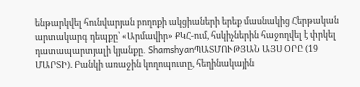ենթարկվել հունվարյան բողոքի ակցիաների երեք մասնակից Հերթական արտակարգ դեպքը՝ «Արմավիր» ՔԿՀ-ում, հսկիչներին հաջողվել է փրկել դատապարտյալի կյանքը․ ShamshyanՊԱՏՄՈՒԹՅԱՆ ԱՅՍ ՕՐԸ (19 ՄԱՐՏԻ). Բանկի առաջին կողոպուտը, հեղինակային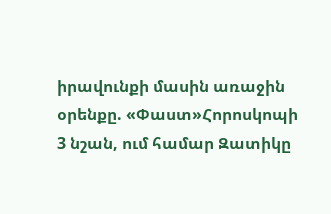իրավունքի մասին առաջին օրենքը. «Փաստ»Հորոսկոպի 3 նշան, ում համար Զատիկը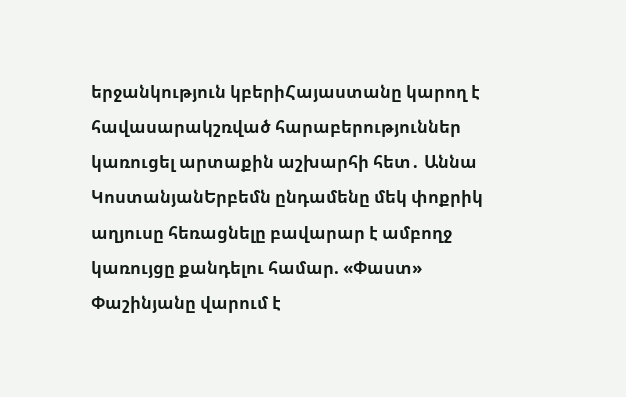երջանկություն կբերիՀայաստանը կարող է հավասարակշռված հարաբերություններ կառուցել արտաքին աշխարհի հետ․ Աննա ԿոստանյանԵրբեմն ընդամենը մեկ փոքրիկ աղյուսը հեռացնելը բավարար է ամբողջ կառույցը քանդելու համար. «Փաստ» Փաշինյանը վարում է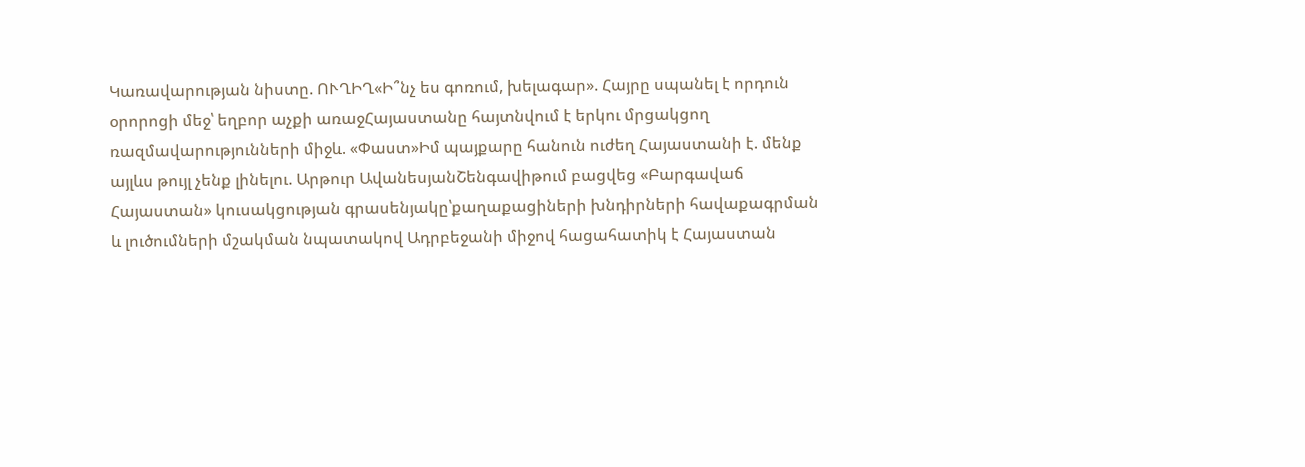Կառավարության նիստը. ՈՒՂԻՂ«Ի՞նչ ես գոռում, խելագար». Հայրը սպանել է որդուն օրորոցի մեջ՝ եղբոր աչքի առաջՀայաստանը հայտնվում է երկու մրցակցող ռազմավարությունների միջև. «Փաստ»Իմ պայքարը հանուն ուժեղ Հայաստանի է. մենք այլևս թույլ չենք լինելու. Արթուր ԱվանեսյանՇենգավիթում բացվեց «Բարգավաճ Հայաստան» կուսակցության գրասենյակը՝քաղաքացիների խնդիրների հավաքագրման և լուծումների մշակման նպատակով Ադրբեջանի միջով հացահատիկ է Հայաստան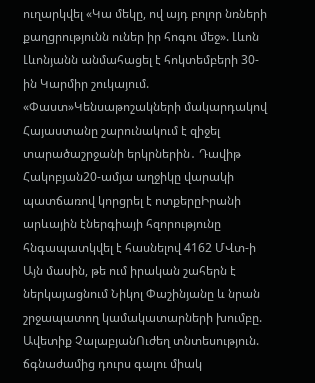ուղարկվել «Կա մեկը, ով այդ բոլոր նռների քաղցրությունն ուներ իր հոգու մեջ». Լևոն Լևոնյանն անմահացել է հոկտեմբերի 30-ին Կարմիր շուկայում. «Փաստ»Կենսաթոշակների մակարդակով Հայաստանը շարունակում է զիջել տարածաշրջանի երկրներին․ Դավիթ Հակոբյան20-ամյա աղջիկը վարակի պատճառով կորցրել է ոտքերըԻրանի արևային էներգիայի հզորությունը հնգապատկվել է հասնելով 4162 ՄՎտ-ի Այն մասին, թե ում իրական շահերն է ներկայացնում Նիկոլ Փաշինյանը և նրան շրջապատող կամակատարների խումբը. Ավետիք ՉալաբյանՈւժեղ տնտեսություն. ճգնաժամից դուրս գալու միակ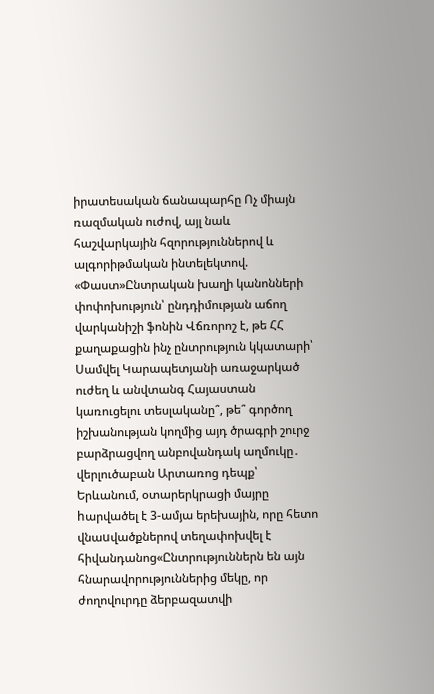իրատեսական ճանապարհը Ոչ միայն ռազմական ուժով, այլ նաև հաշվարկային հզորություններով և ալգորիթմական ինտելեկտով. «Փաստ»Ընտրական խաղի կանոնների փոփոխություն՝ ընդդիմության աճող վարկանիշի ֆոնին Վճռորոշ է, թե ՀՀ քաղաքացին ինչ ընտրություն կկատարի՝ Սամվել Կարապետյանի առաջարկած ուժեղ և անվտանգ Հայաստան կառուցելու տեսլականը՞, թե՞ գործող իշխանության կողմից այդ ծրագրի շուրջ բարձրացվող անբովանդակ աղմուկը․ վերլուծաբան Արտառոց դեպք՝ Երևանում, օտարերկրացի մայրը hարվածել է 3-ամյա երեխային, որը հետո վնաuվածքներով տեղափոխվել է հիվանդանոց«Ընտրություններն են այն հնարավորություններից մեկը, որ ժողովուրդը ձերբազատվի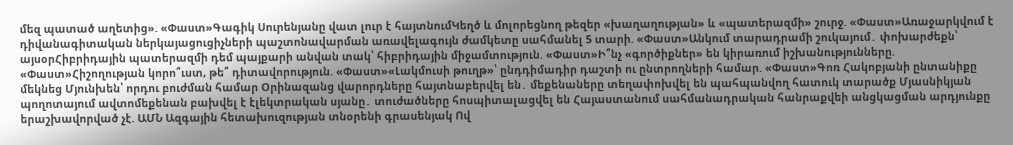մեզ պատած աղետից». «Փաստ»Գագիկ Սուրենյանը վատ լուր է հայտնումԿեղծ և մոլորեցնող թեզեր «խաղաղության» և «պատերազմի» շուրջ. «Փաստ»Առաջարկվում է դիվանագիտական ներկայացուցիչների պաշտոնավարման առավելագույն ժամկետը սահմանել 5 տարի. «Փաստ»Անկում տարադրամի շուկայում․ փոխարժեքն՝ այսօրՀիբրիդային պատերազմի դեմ պայքարի անվան տակ՝ հիբրիդային միջամտություն. «Փաստ»Ի՞նչ «գործիքներ» են կիրառում իշխանությունները. «Փաստ»Հիշողության կորո՞ւստ, թե՞ դիտավորություն. «Փաստ»«Լակմուսի թուղթ»՝ ընդդիմադիր դաշտի ու ընտրողների համար. «Փաստ»Գոռ Հակոբյանի ընտանիքը մեկնեց Մյունխեն՝ որդու բուժման համար Օրինազանց վարորդները հայտնաբերվել են․ մեքենաները տեղափոխվել են պահպանվող հատուկ տարածք Մյասնիկյան պողոտայում ավտոմեքենան բախվել է էլեկտրական սյանը․ տուժածները հոսպիտալացվել են Հայաստանում սահմանադրական հանրաքվեի անցկացման արդյունքը երաշխավորված չէ. ԱՄՆ Ազգային հետախուզության տնօրենի գրասենյակ Ով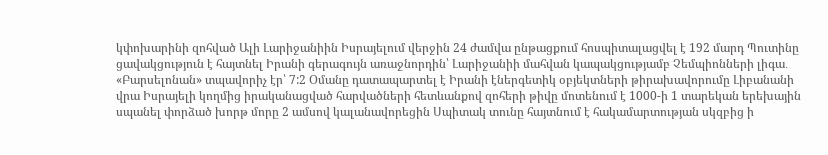կփոխարինի զոհված Ալի Լարիջանիին Իսրայելում վերջին 24 ժամվա ընթացքում հոսպիտալացվել է 192 մարդ Պուտինը ցավակցություն է հայտնել Իրանի գերագույն առաջնորդին՝ Լարիջանիի մահվան կապակցությամբ Չեմպիոնների լիգա․ «Բարսելոնան» տպավորիչ էր՝ 7:2 Օմանը դատապարտել է Իրանի էներգետիկ օբյեկտների թիրախավորումը Լիբանանի վրա Իսրայելի կողմից իրականացված հարվածների հետևանքով զոհերի թիվը մոտենում է 1000-ի 1 տարեկան երեխային սպանել փորձած խորթ մորը 2 ամսով կալանավորեցին Սպիտակ տունը հայտնում է հակամարտության սկզբից ի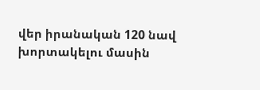վեր իրանական 120 նավ խորտակելու մասին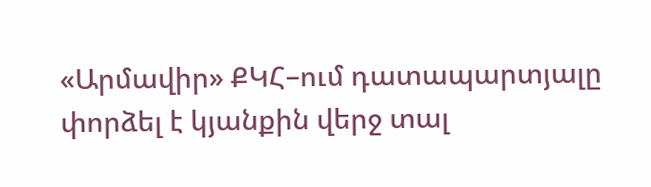«Արմավիր» ՔԿՀ–ում դատապարտյալը փորձել է կյանքին վերջ տալ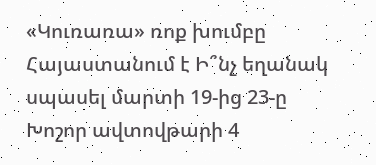«Կուռառա» ռոք խումբը Հայաստանում է Ի՞նչ եղանակ սպասել մարտի 19-ից 23-ը Խոշոր ավտովթարի 4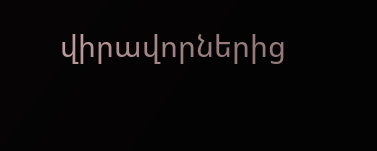վիրավորներից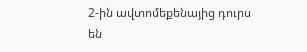2-ին ավտոմեքենայից դուրս են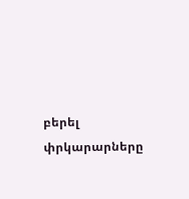բերել փրկարարները